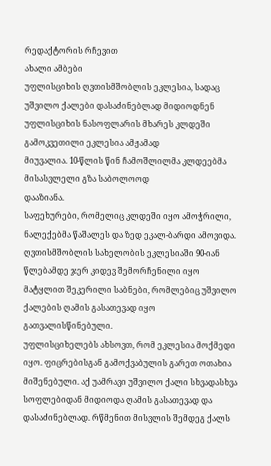რედაქტორის რჩევით
ახალი ამბები
უფლისციხის ღვთისმშობლის ეკლესია, სადაც უშვილო ქალები დასაძინებლად მიდიოდნენ
უფლისციხის ნასოფლარის მხარეს კლდეში გამოკვეთილი ეკლესია ამჟამად
მიუვალია. 10-წლის წინ ჩამოშლილმა კლდეებმა მისასვლელი გზა საბოლოოდ
დააზიანა.
საფეხურები, რომელიც კლდეში იყო ამოჭრილი, ნალექებმა წაშალეს და ზედ ეკალ-ბარდი ამოვიდა. ღვთისმშობლის სახელობის ეკლესიაში 90-იან წლებამდე ჯერ კიდევ შემორჩენილი იყო მატყლით შეკერილი საბნები, რომლებიც უშვილო ქალების ღამის გასათევად იყო გათვალისწინებული.
უფლისციხელებს ახსოვთ, რომ ეკლესია მოქმედი იყო. ფიცრებისგან გამოქვაბულის გარეთ ოთახია მიშენებული. აქ უამრავი უშვილო ქალი სხვადასხვა სოფლებიდან მიდიოდა ღამის გასათევად და დასაძინებლად. რწმენით მისვლის შემდეგ ქალს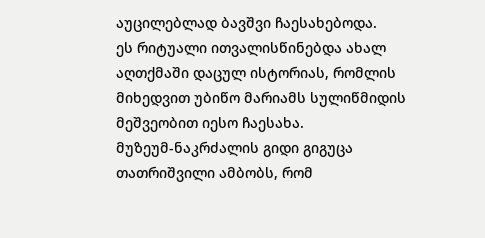აუცილებლად ბავშვი ჩაესახებოდა.
ეს რიტუალი ითვალისწინებდა ახალ აღთქმაში დაცულ ისტორიას, რომლის მიხედვით უბიწო მარიამს სულიწმიდის მეშვეობით იესო ჩაესახა.
მუზეუმ-ნაკრძალის გიდი გიგუცა თათრიშვილი ამბობს, რომ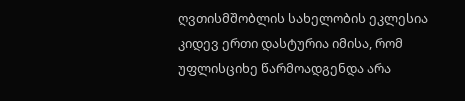ღვთისმშობლის სახელობის ეკლესია კიდევ ერთი დასტურია იმისა, რომ უფლისციხე წარმოადგენდა არა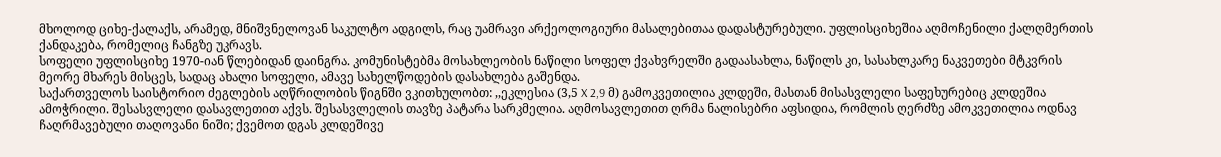მხოლოდ ციხე-ქალაქს, არამედ, მნიშვნელოვან საკულტო ადგილს, რაც უამრავი არქეოლოგიური მასალებითაა დადასტურებული. უფლისციხეშია აღმოჩენილი ქალღმერთის ქანდაკება, რომელიც ჩანგზე უკრავს.
სოფელი უფლისციხე 1970-იან წლებიდან დაინგრა. კომუნისტებმა მოსახლეობის ნაწილი სოფელ ქვახვრელში გადაასახლა, ნაწილს კი, სასახლკარე ნაკვეთები მტკვრის მეორე მხარეს მისცეს, სადაც ახალი სოფელი, ამავე სახელწოდების დასახლება გაშენდა.
საქართველოს საისტორიო ძეგლების აღწრილობის წიგნში ვკითხულობთ: ,,ეკლესია (3,5 X 2,9 მ) გამოკვეთილია კლდეში, მასთან მისასვლელი საფეხურებიც კლდეშია ამოჭრილი. შესასვლელი დასავლეთით აქვს. შესასვლელის თავზე პატარა სარკმელია. აღმოსავლეთით ღრმა ნალისებრი აფსიდია, რომლის ღერძზე ამოკვეთილია ოდნავ ჩაღრმავებული თაღოვანი ნიში; ქვემოთ დგას კლდეშივე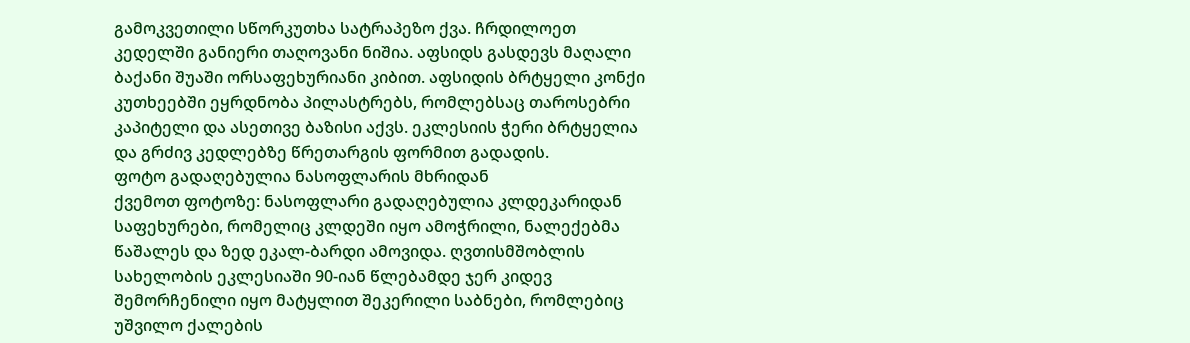გამოკვეთილი სწორკუთხა სატრაპეზო ქვა. ჩრდილოეთ კედელში განიერი თაღოვანი ნიშია. აფსიდს გასდევს მაღალი ბაქანი შუაში ორსაფეხურიანი კიბით. აფსიდის ბრტყელი კონქი კუთხეებში ეყრდნობა პილასტრებს, რომლებსაც თაროსებრი კაპიტელი და ასეთივე ბაზისი აქვს. ეკლესიის ჭერი ბრტყელია და გრძივ კედლებზე წრეთარგის ფორმით გადადის.
ფოტო გადაღებულია ნასოფლარის მხრიდან
ქვემოთ ფოტოზე: ნასოფლარი გადაღებულია კლდეკარიდან
საფეხურები, რომელიც კლდეში იყო ამოჭრილი, ნალექებმა წაშალეს და ზედ ეკალ-ბარდი ამოვიდა. ღვთისმშობლის სახელობის ეკლესიაში 90-იან წლებამდე ჯერ კიდევ შემორჩენილი იყო მატყლით შეკერილი საბნები, რომლებიც უშვილო ქალების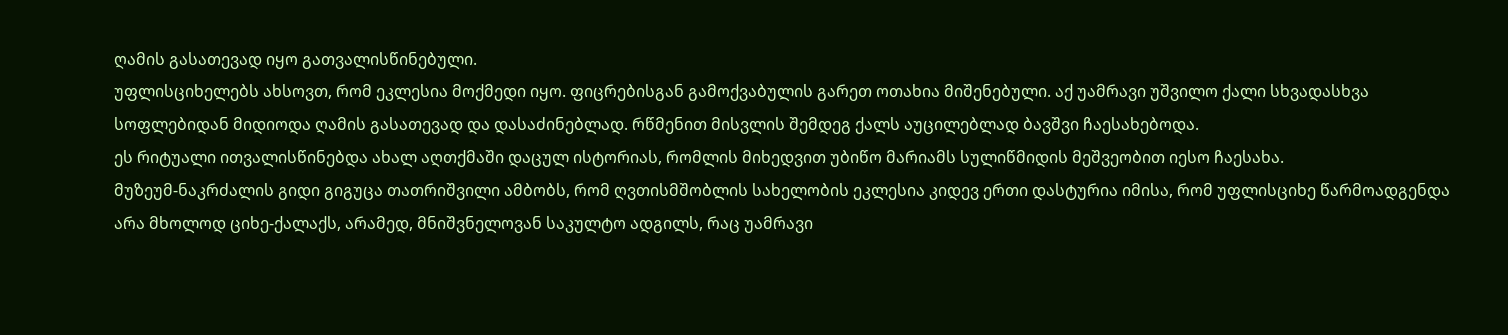ღამის გასათევად იყო გათვალისწინებული.
უფლისციხელებს ახსოვთ, რომ ეკლესია მოქმედი იყო. ფიცრებისგან გამოქვაბულის გარეთ ოთახია მიშენებული. აქ უამრავი უშვილო ქალი სხვადასხვა სოფლებიდან მიდიოდა ღამის გასათევად და დასაძინებლად. რწმენით მისვლის შემდეგ ქალს აუცილებლად ბავშვი ჩაესახებოდა.
ეს რიტუალი ითვალისწინებდა ახალ აღთქმაში დაცულ ისტორიას, რომლის მიხედვით უბიწო მარიამს სულიწმიდის მეშვეობით იესო ჩაესახა.
მუზეუმ-ნაკრძალის გიდი გიგუცა თათრიშვილი ამბობს, რომ ღვთისმშობლის სახელობის ეკლესია კიდევ ერთი დასტურია იმისა, რომ უფლისციხე წარმოადგენდა არა მხოლოდ ციხე-ქალაქს, არამედ, მნიშვნელოვან საკულტო ადგილს, რაც უამრავი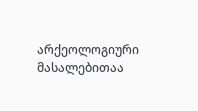არქეოლოგიური მასალებითაა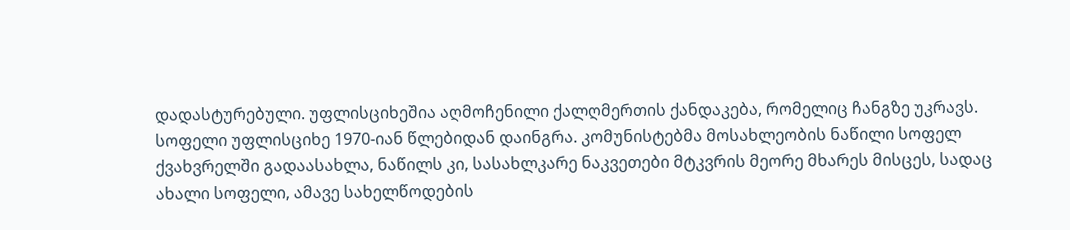დადასტურებული. უფლისციხეშია აღმოჩენილი ქალღმერთის ქანდაკება, რომელიც ჩანგზე უკრავს.
სოფელი უფლისციხე 1970-იან წლებიდან დაინგრა. კომუნისტებმა მოსახლეობის ნაწილი სოფელ ქვახვრელში გადაასახლა, ნაწილს კი, სასახლკარე ნაკვეთები მტკვრის მეორე მხარეს მისცეს, სადაც ახალი სოფელი, ამავე სახელწოდების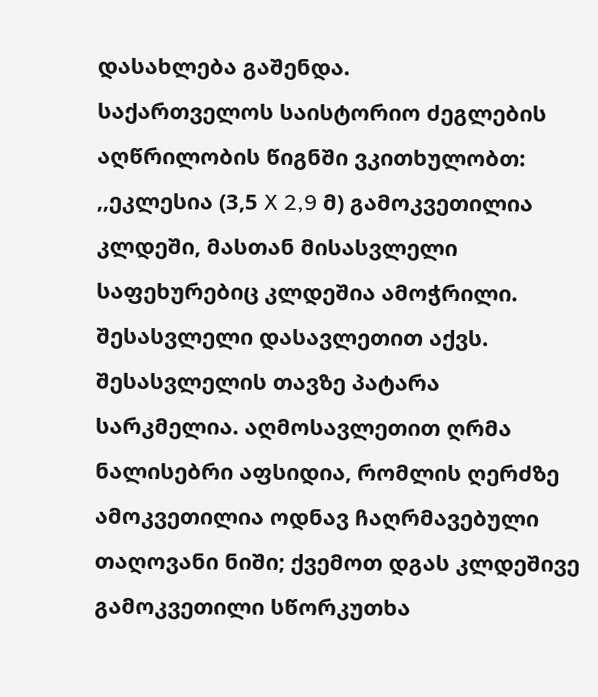დასახლება გაშენდა.
საქართველოს საისტორიო ძეგლების აღწრილობის წიგნში ვკითხულობთ: ,,ეკლესია (3,5 X 2,9 მ) გამოკვეთილია კლდეში, მასთან მისასვლელი საფეხურებიც კლდეშია ამოჭრილი. შესასვლელი დასავლეთით აქვს. შესასვლელის თავზე პატარა სარკმელია. აღმოსავლეთით ღრმა ნალისებრი აფსიდია, რომლის ღერძზე ამოკვეთილია ოდნავ ჩაღრმავებული თაღოვანი ნიში; ქვემოთ დგას კლდეშივე გამოკვეთილი სწორკუთხა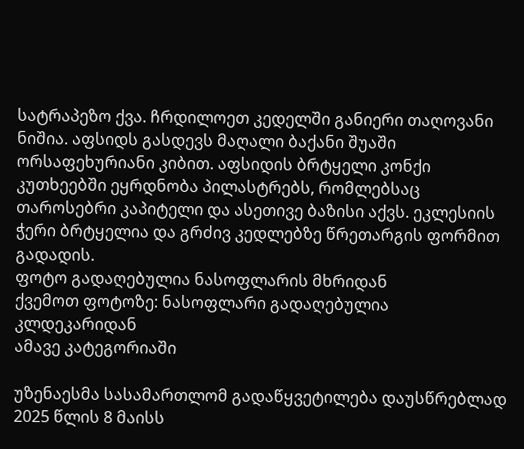სატრაპეზო ქვა. ჩრდილოეთ კედელში განიერი თაღოვანი ნიშია. აფსიდს გასდევს მაღალი ბაქანი შუაში ორსაფეხურიანი კიბით. აფსიდის ბრტყელი კონქი კუთხეებში ეყრდნობა პილასტრებს, რომლებსაც თაროსებრი კაპიტელი და ასეთივე ბაზისი აქვს. ეკლესიის ჭერი ბრტყელია და გრძივ კედლებზე წრეთარგის ფორმით გადადის.
ფოტო გადაღებულია ნასოფლარის მხრიდან
ქვემოთ ფოტოზე: ნასოფლარი გადაღებულია კლდეკარიდან
ამავე კატეგორიაში

უზენაესმა სასამართლომ გადაწყვეტილება დაუსწრებლად 2025 წლის 8 მაისს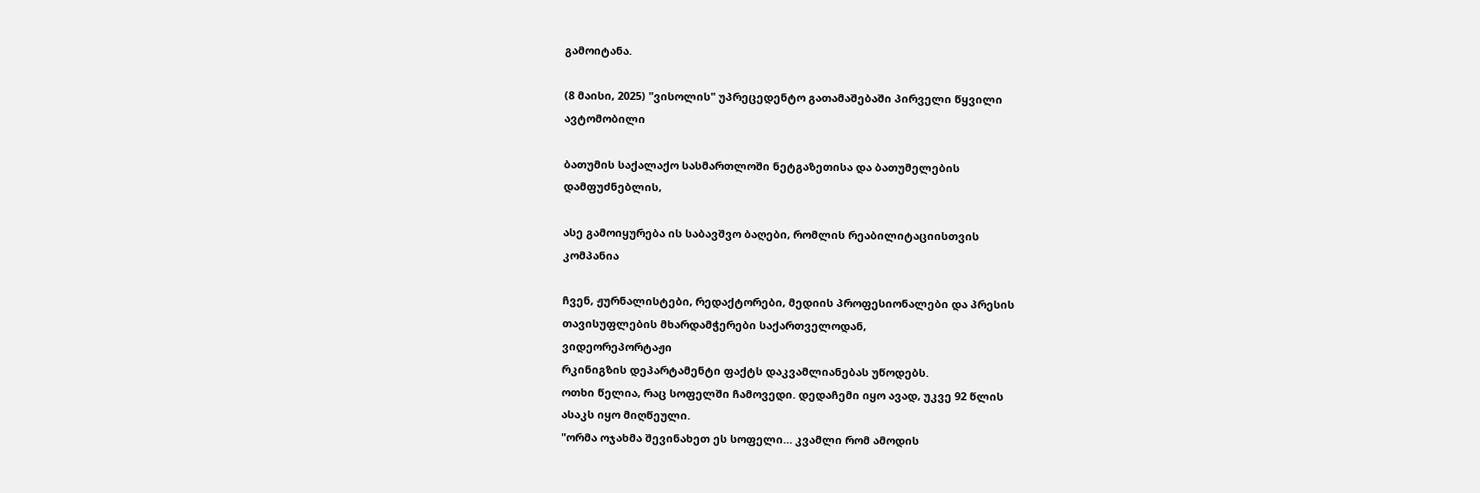გამოიტანა.

(8 მაისი, 2025) "ვისოლის" უპრეცედენტო გათამაშებაში პირველი წყვილი
ავტომობილი

ბათუმის საქალაქო სასმართლოში ნეტგაზეთისა და ბათუმელების
დამფუძნებლის,

ასე გამოიყურება ის საბავშვო ბაღები, რომლის რეაბილიტაციისთვის
კომპანია

ჩვენ, ჟურნალისტები, რედაქტორები, მედიის პროფესიონალები და პრესის
თავისუფლების მხარდამჭერები საქართველოდან,
ვიდეორეპორტაჟი
რკინიგზის დეპარტამენტი ფაქტს დაკვამლიანებას უწოდებს.
ოთხი წელია, რაც სოფელში ჩამოვედი. დედაჩემი იყო ავად, უკვე 92 წლის
ასაკს იყო მიღწეული.
"ორმა ოჯახმა შევინახეთ ეს სოფელი… კვამლი რომ ამოდის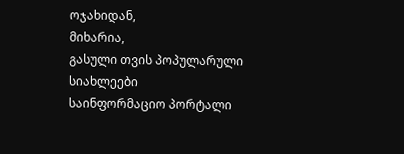ოჯახიდან,
მიხარია,
გასული თვის პოპულარული სიახლეები
საინფორმაციო პორტალი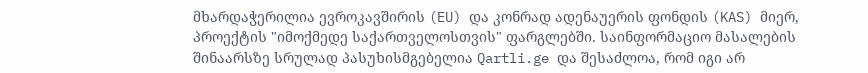მხარდაჭერილია ევროკავშირის (EU) და კონრად ადენაუერის ფონდის (KAS) მიერ, პროექტის "იმოქმედე საქართველოსთვის" ფარგლებში. საინფორმაციო მასალების შინაარსზე სრულად პასუხისმგებელია Qartli.ge და შესაძლოა, რომ იგი არ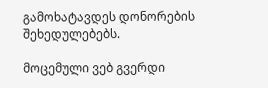გამოხატავდეს დონორების შეხედულებებს.

მოცემული ვებ გვერდი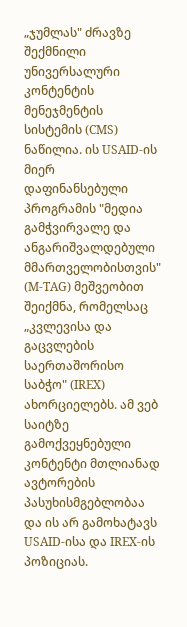„ჯუმლას" ძრავზე შექმნილი უნივერსალური კონტენტის მენეჯმენტის სისტემის (CMS) ნაწილია. ის USAID-ის მიერ დაფინანსებული პროგრამის "მედია გამჭვირვალე და ანგარიშვალდებული მმართველობისთვის" (M-TAG) მეშვეობით შეიქმნა, რომელსაც „კვლევისა და გაცვლების საერთაშორისო საბჭო" (IREX) ახორციელებს. ამ ვებ საიტზე გამოქვეყნებული კონტენტი მთლიანად ავტორების პასუხისმგებლობაა და ის არ გამოხატავს USAID-ისა და IREX-ის პოზიციას.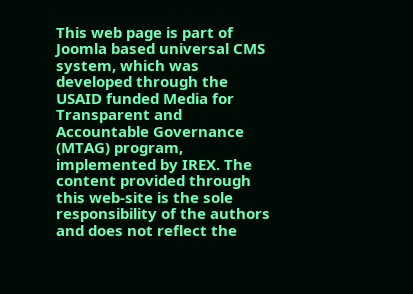This web page is part of Joomla based universal CMS system, which was developed through the USAID funded Media for Transparent and Accountable Governance (MTAG) program, implemented by IREX. The content provided through this web-site is the sole responsibility of the authors and does not reflect the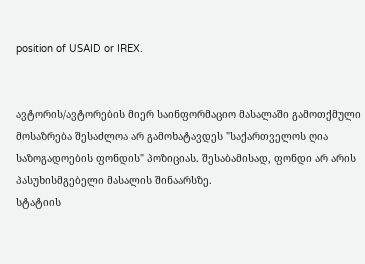position of USAID or IREX.


ავტორის/ავტორების მიერ საინფორმაციო მასალაში გამოთქმული მოსაზრება შესაძლოა არ გამოხატავდეს "საქართველოს ღია საზოგადოების ფონდის" პოზიციას. შესაბამისად, ფონდი არ არის პასუხისმგებელი მასალის შინაარსზე.
სტატიის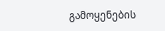გამოყენების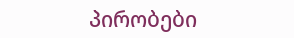პირობები